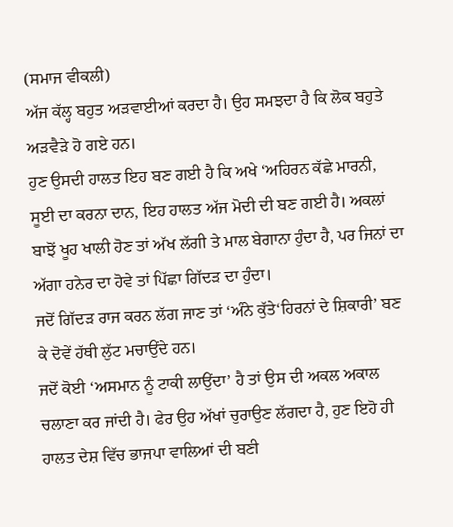(ਸਮਾਜ ਵੀਕਲੀ)
ਅੱਜ ਕੱਲ੍ਹ ਬਹੁਤ ਅੜਵਾਈਆਂ ਕਰਦਾ ਹੈ। ਉਹ ਸਮਝਦਾ ਹੈ ਕਿ ਲੋਕ ਬਹੁਤੇ ਅੜਵੈੜੇ ਹੋ ਗਏ ਹਨ।
ਹੁਣ ਉਸਦੀ ਹਾਲਤ ਇਹ ਬਣ ਗਈ ਹੈ ਕਿ ਅਖੇ ‘ਅਹਿਰਨ ਕੱਛੇ ਮਾਰਨੀ, ਸੂਈ ਦਾ ਕਰਨਾ ਦਾਨ, ਇਹ ਹਾਲਤ ਅੱਜ ਮੋਦੀ ਦੀ ਬਣ ਗਈ ਹੈ। ਅਕਲਾਂ ਬਾਝੋਂ ਖੂਹ ਖਾਲੀ ਹੋਣ ਤਾਂ ਅੱਖ ਲੱਗੀ ਤੇ ਮਾਲ ਬੇਗਾਨਾ ਹੁੰਦਾ ਹੈ, ਪਰ ਜਿਨਾਂ ਦਾ ਅੱਗਾ ਹਨੇਰ ਦਾ ਹੋਵੇ ਤਾਂ ਪਿੱਛਾ ਗਿੱਦੜ ਦਾ ਹੁੰਦਾ।
ਜਦੋਂ ਗਿੱਦੜ ਰਾਜ ਕਰਨ ਲੱਗ ਜਾਣ ਤਾਂ ‘ਅੰਨੇ ਕੁੱਤੇ‘ਹਿਰਨਾਂ ਦੇ ਸ਼ਿਕਾਰੀ’ ਬਣ ਕੇ ਦੋਵੇਂ ਹੱਥੀ ਲੁੱਟ ਮਚਾਉਂਦੇ ਹਨ।
ਜਦੋਂ ਕੋਈ ‘ਅਸਮਾਨ ਨੂੰ ਟਾਕੀ ਲਾਉਂਦਾ’ ਹੈ ਤਾਂ ਉਸ ਦੀ ਅਕਲ ਅਕਾਲ ਚਲਾਣਾ ਕਰ ਜਾਂਦੀ ਹੈ। ਫੇਰ ਉਹ ਅੱਖਾਂ ਚੁਰਾਉਣ ਲੱਗਦਾ ਹੈ, ਹੁਣ ਇਹੋ ਹੀ ਹਾਲਤ ਦੇਸ਼ ਵਿੱਚ ਭਾਜਪਾ ਵਾਲਿਆਂ ਦੀ ਬਣੀ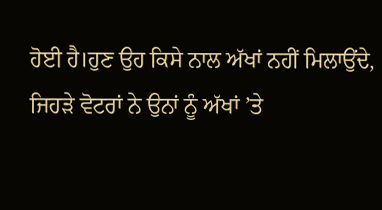ਹੋਈ ਹੈ।ਹੁਣ ਉਹ ਕਿਸੇ ਨਾਲ ਅੱਖਾਂ ਨਹੀਂ ਮਿਲਾਉਂਦੇ, ਜਿਹੜੇ ਵੋਟਰਾਂ ਨੇ ਉਨਾਂ ਨੂੰ ਅੱਖਾਂ ’ਤੇ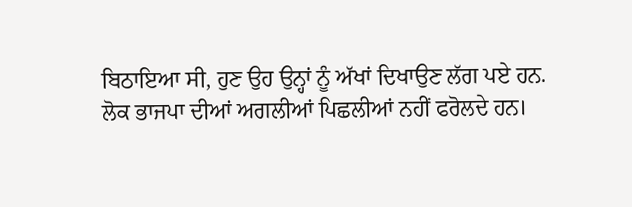ਬਿਠਾਇਆ ਸੀ, ਹੁਣ ਉਹ ਉਨ੍ਹਾਂ ਨੂੰ ਅੱਖਾਂ ਦਿਖਾਉਣ ਲੱਗ ਪਏ ਹਨ.
ਲੋਕ ਭਾਜਪਾ ਦੀਆਂ ਅਗਲੀਆਂ ਪਿਛਲੀਆਂ ਨਹੀਂ ਫਰੋਲਦੇ ਹਨ।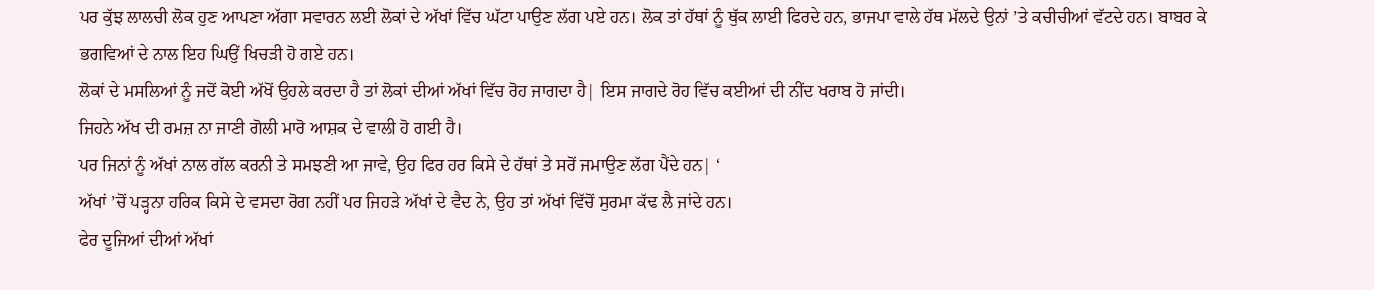ਪਰ ਕੁੱਝ ਲਾਲਚੀ ਲੋਕ ਹੁਣ ਆਪਣਾ ਅੱਗਾ ਸਵਾਰਨ ਲਈ ਲੋਕਾਂ ਦੇ ਅੱਖਾਂ ਵਿੱਚ ਘੱਟਾ ਪਾਉਣ ਲੱਗ ਪਏ ਹਨ। ਲੋਕ ਤਾਂ ਹੱਥਾਂ ਨੂੰ ਥੁੱਕ ਲਾਈ ਫਿਰਦੇ ਹਨ, ਭਾਜਪਾ ਵਾਲੇ ਹੱਥ ਮੱਲਦੇ ਉਨਾਂ ’ਤੇ ਕਚੀਚੀਆਂ ਵੱਟਦੇ ਹਨ। ਬਾਬਰ ਕੇ ਭਗਵਿਆਂ ਦੇ ਨਾਲ ਇਹ ਘਿਉਂ ਖਿਚੜੀ ਹੋ ਗਏ ਹਨ।
ਲੋਕਾਂ ਦੇ ਮਸਲਿਆਂ ਨੂੰ ਜਦੋਂ ਕੋਈ ਅੱਖੋਂ ਉਹਲੇ ਕਰਦਾ ਹੈ ਤਾਂ ਲੋਕਾਂ ਦੀਆਂ ਅੱਖਾਂ ਵਿੱਚ ਰੋਹ ਜਾਗਦਾ ਹੈ| ਇਸ ਜਾਗਦੇ ਰੋਹ ਵਿੱਚ ਕਈਆਂ ਦੀ ਨੀਂਦ ਖਰਾਬ ਹੋ ਜਾਂਦੀ।
ਜਿਹਨੇ ਅੱਖ ਦੀ ਰਮਜ਼ ਨਾ ਜਾਣੀ ਗੋਲੀ ਮਾਰੋ ਆਸ਼ਕ ਦੇ ਵਾਲੀ ਹੋ ਗਈ ਹੈ।
ਪਰ ਜਿਨਾਂ ਨੂੰ ਅੱਖਾਂ ਨਾਲ ਗੱਲ ਕਰਨੀ ਤੇ ਸਮਝਣੀ ਆ ਜਾਵੇ, ਉਹ ਫਿਰ ਹਰ ਕਿਸੇ ਦੇ ਹੱਥਾਂ ਤੇ ਸਰੋਂ ਜਮਾਉਣ ਲੱਗ ਪੈਂਦੇ ਹਨ| ‘
ਅੱਖਾਂ ’ਚੋਂ ਪੜ੍ਹਨਾ ਹਰਿਕ ਕਿਸੇ ਦੇ ਵਸਦਾ ਰੋਗ ਨਹੀਂ ਪਰ ਜਿਹੜੇ ਅੱਖਾਂ ਦੇ ਵੈਦ ਨੇ, ਉਹ ਤਾਂ ਅੱਖਾਂ ਵਿੱਚੋਂ ਸੁਰਮਾ ਕੱਢ ਲੈ ਜਾਂਦੇ ਹਨ।
ਫੇਰ ਦੂਜਿਆਂ ਦੀਆਂ ਅੱਖਾਂ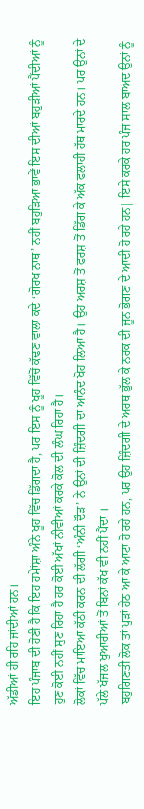ਅੱਡੀਆਂ ਹੀ ਰਹਿ ਜਾਂਦੀਆਂ ਹਨ।
ਇਹ ਪੰਜਾਬ ਦੀ ਹੋਣੀ ਹੈ ਕਿ ਇਹ ਹਮੇਾਂਸ਼ਾ ਅੰਨੇ ਖੂਹ ਵਿੱਚ ਡਿੱਗਦਾ ਹੈ, ਪਰ ਇਸ ਨੂੰ ਖੂਹ ਵਿੱਚੋਂ ਕੱਢਣ ਵਾਲਾ ਕਦੇ ‘ਗੋਰਖ ਨਾਥ’ ਨਹੀਂ ਬਹੁੜਿਆ ਭਾਵੇਂ ਇਸ ਦੀਆਂ ਬਹੁੜੀਆਂ ਪੈਂਦੀਆਂ ਨੂੰ ਹੁਣ ਕੋਈ ਨਹੀਂ ਸੁਣ ਰਿਹਾ ਹੈ ਹਰ ਕੋਈ ਅੱਖਾਂ ਨੀਵੀਆਂ ਕਰਕੇ ਕੋਲ ਦੀ ਲੰਘ ਰਿਹਾ ਹੈ।
ਲੋਕਾਂ ਵਿੱਚ ਮਾਇਆ ਕੱਠੀ ਕਰਨ ਦੀ ਲੱਗੀ ‘ਅੰਨੀ ਦੌੜ’ ਨੇ ਉਨਾਂ ਦੀ ਜ਼ਿੰਦਗੀ ਦਾ ਆਨੰਦ ਖੋਹ ਲਿਆ ਹੈ। ਉਹ ਅਰਸ਼ ਤੋਂ ਫਰਸ਼ ਤੋਂ ਡਿੱਗ ਕੇ ਅੱਕ ਫਲਾਹੀ ਹੱਥ ਮਾਰਦੇ ਹਨ। ਪਰ ਉਨਾਂ ਦੇ ਪੱਲੇ ਖੱਜਲ ਖੁਆਰੀਆਂ ਤੋਂ ਬਿਨਾਂ ਕੱਖ ਵੀ ਨਹੀਂ ਪੈਂਦਾ ।
ਬਹੁਗਿਣਤੀ ਲੋਕ ਤਾਂ ਪੁੜਾਂ ਹੇਠ ਆ ਕੇ ਆਟਾ ਹੋ ਰਹੇ ਹਨ, ਪਰ ਉਹ ਜ਼ਿੰਦਗੀ ਦੇ ਅਰਥ ਭੁੱਲ ਕੇ ਨਰਕ ਦੀ ਜੂਨ ਭੋਗਣ ਦੇ ਆਦੀ ਹੋ ਰਹੇ ਹਨ| ਇਸੇ ਕਰਕੇ ਹਰ ਪੰਜ ਸਾਲ ਬਾਅਦ ਉਨਾਂ ਨੂੰ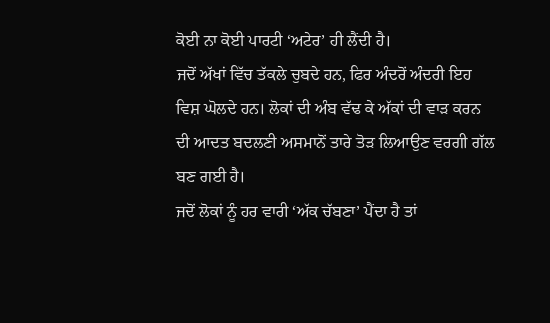ਕੋਈ ਨਾ ਕੋਈ ਪਾਰਟੀ ‘ਅਟੇਰ’ ਹੀ ਲੈਂਦੀ ਹੈ।
ਜਦੋਂ ਅੱਖਾਂ ਵਿੱਚ ਤੱਕਲੇ ਚੁਬਦੇ ਹਨ, ਫਿਰ ਅੰਦਰੋਂ ਅੰਦਰੀ ਇਹ ਵਿਸ਼ ਘੋਲਦੇ ਹਨ। ਲੋਕਾਂ ਦੀ ਅੰਬ ਵੱਢ ਕੇ ਅੱਕਾਂ ਦੀ ਵਾੜ ਕਰਨ ਦੀ ਆਦਤ ਬਦਲਣੀ ਅਸਮਾਨੋਂ ਤਾਰੇ ਤੋੜ ਲਿਆਉਣ ਵਰਗੀ ਗੱਲ ਬਣ ਗਈ ਹੈ।
ਜਦੋਂ ਲੋਕਾਂ ਨੂੰ ਹਰ ਵਾਰੀ ‘ਅੱਕ ਚੱਬਣਾ’ ਪੈਂਦਾ ਹੈ ਤਾਂ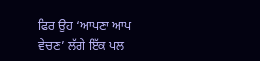ਫਿਰ ਉਹ ‘ਆਪਣਾ ਆਪ ਵੇਚਣ’ ਲੱਗੇ ਇੱਕ ਪਲ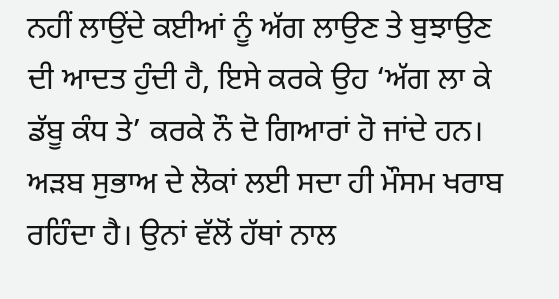ਨਹੀਂ ਲਾਉਂਦੇ ਕਈਆਂ ਨੂੰ ਅੱਗ ਲਾਉਣ ਤੇ ਬੁਝਾਉਣ ਦੀ ਆਦਤ ਹੁੰਦੀ ਹੈ, ਇਸੇ ਕਰਕੇ ਉਹ ‘ਅੱਗ ਲਾ ਕੇ ਡੱਬੂ ਕੰਧ ਤੇ’ ਕਰਕੇ ਨੌ ਦੋ ਗਿਆਰਾਂ ਹੋ ਜਾਂਦੇ ਹਨ।
ਅੜਬ ਸੁਭਾਅ ਦੇ ਲੋਕਾਂ ਲਈ ਸਦਾ ਹੀ ਮੌਸਮ ਖਰਾਬ ਰਹਿੰਦਾ ਹੈ। ਉਨਾਂ ਵੱਲੋਂ ਹੱਥਾਂ ਨਾਲ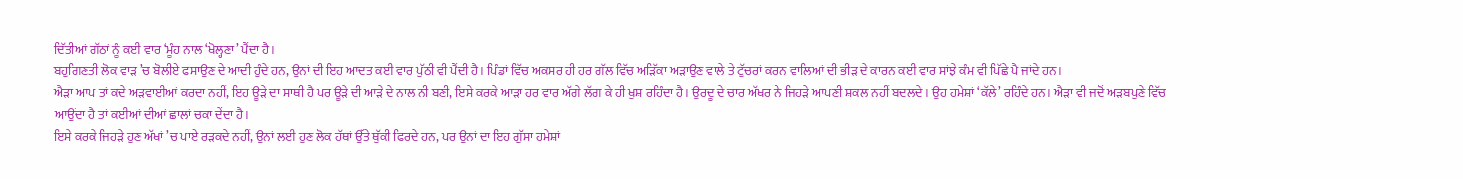ਦਿੱਤੀਆਂ ਗੱਠਾਂ ਨੂੰ ਕਈ ਵਾਰ ‘ਮੂੰਹ ਨਾਲ ‘ਖੋਲ੍ਹਣਾ’ ਪੈਂਦਾ ਹੈ।
ਬਹੁਗਿਣਤੀ ਲੋਕ ਵਾੜ ’ਚ ਬੋਲੀਏ ਫਸਾਉਣ ਦੇ ਆਦੀ ਹੁੰਦੇ ਹਨ, ਉਨਾਂ ਦੀ ਇਹ ਆਦਤ ਕਈ ਵਾਰ ਪੁੱਠੀ ਵੀ ਪੈਂਦੀ ਹੈ। ਪਿੰਡਾਂ ਵਿੱਚ ਅਕਸਰ ਹੀ ਹਰ ਗੱਲ ਵਿੱਚ ਅੜਿੱਕਾ ਅੜਾਉਣ ਵਾਲੇ ਤੇ ਟੁੱਚਰਾਂ ਕਰਨ ਵਾਲਿਆਂ ਦੀ ਭੀੜ ਦੇ ਕਾਰਨ ਕਈ ਵਾਰ ਸਾਂਝੇ ਕੰਮ ਵੀ ਪਿੱਛੇ ਪੈ ਜਾਂਦੇ ਹਨ।
ਐੜਾ ਆਪ ਤਾਂ ਕਦੇ ਅੜਵਾਈਆਂ ਕਰਦਾ ਨਹੀਂ, ਇਹ ਊੜੇ ਦਾ ਸਾਥੀ ਹੈ ਪਰ ਊੜੇ ਦੀ ਆੜੇ ਦੇ ਨਾਲ ਨੀ ਬਣੀ, ਇਸੇ ਕਰਕੇ ਆੜਾ ਹਰ ਵਾਰ ਅੱਗੇ ਲੱਗ ਕੇ ਹੀ ਖੁਸ਼ ਰਹਿੰਦਾ ਹੈ। ਉਰਦੂ ਦੇ ਚਾਰ ਅੱਖਰ ਨੇ ਜਿਹੜੇ ਆਪਣੀ ਸ਼ਕਲ ਨਹੀਂ ਬਦਲਦੇ। ਉਹ ਹਮੇਸ਼ਾਂ ‘ਕੱਲੇ’ ਰਹਿੰਦੇ ਹਨ। ਐੜਾ ਵੀ ਜਦੋਂ ਅੜਬਪੁਣੇ ਵਿੱਚ ਆਉਂਦਾ ਹੈ ਤਾਂ ਕਈਆਂ ਦੀਆਂ ਛਾਲਾਂ ਚਕਾ ਦੇਂਦਾ ਹੈ।
ਇਸੇ ਕਰਕੇ ਜਿਹੜੇ ਹੁਣ ਅੱਖਾਂ ’ਚ ਪਾਏ ਰੜਕਦੇ ਨਹੀਂ, ਉਨਾਂ ਲਈ ਹੁਣ ਲੋਕ ਹੱਥਾਂ ਉੱਤੇ ਥੁੱਕੀ ਫਿਰਦੇ ਹਨ, ਪਰ ਉਨਾਂ ਦਾ ਇਹ ਗੁੱਸਾ ਹਮੇਸ਼ਾਂ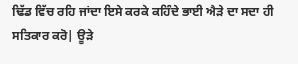ਢਿੱਡ ਵਿੱਚ ਰਹਿ ਜਾਂਦਾ ਇਸੇ ਕਰਕੇ ਕਹਿੰਦੇ ਭਾਈ ਐੜੇ ਦਾ ਸਦਾ ਹੀ ਸਤਿਕਾਰ ਕਰੋ| ਊੜੇ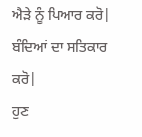ਐੜੇ ਨੂੰ ਪਿਆਰ ਕਰੋ| ਬੰਦਿਆਂ ਦਾ ਸਤਿਕਾਰ ਕਰੋ|
ਹੁਣ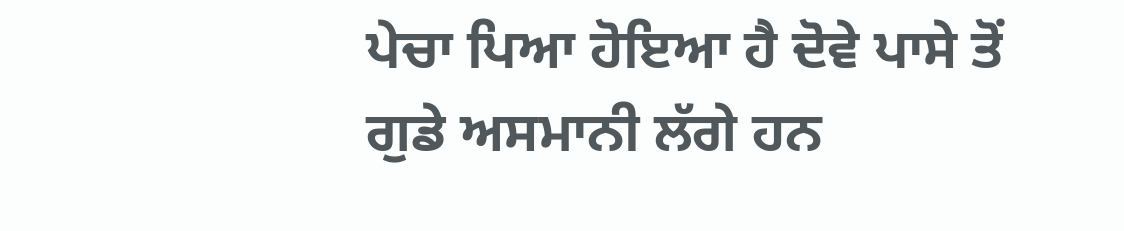ਪੇਚਾ ਪਿਆ ਹੋਇਆ ਹੈ ਦੋਵੇ ਪਾਸੇ ਤੋਂ ਗੁਡੇ ਅਸਮਾਨੀ ਲੱਗੇ ਹਨ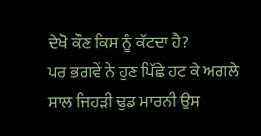ਦੇਖੋ ਕੌਣ ਕਿਸ ਨੂੰ ਕੱਟਦਾ ਹੈ?
ਪਰ ਭਗਵੇਂ ਨੇ ਹੁਣ ਪਿੱਛੇ ਹਟ ਕੇ ਅਗਲੇ ਸਾਲ ਜਿਹੜੀ ਢੁਡ ਮਾਰਨੀ ਉਸ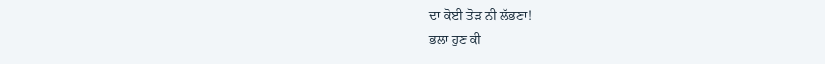ਦਾ ਕੋਈ ਤੋੜ ਨੀ ਲੱਭਣਾ!
ਭਲਾ ਹੁਣ ਕੀ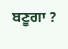ਬਣੂਗਾ ?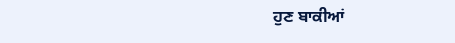ਹੁਣ ਬਾਕੀਆਂ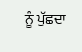ਨੂੰ ਪੁੱਛਦਾ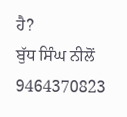ਹੈ?
ਬੁੱਧ ਸਿੰਘ ਨੀਲੋਂ
9464370823